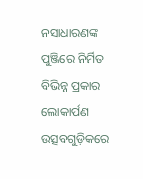ନସାଧାରଣଙ୍କ ପୁଞ୍ଜିରେ ନିର୍ମିତ ବିଭିନ୍ନ ପ୍ରକାର ଲୋକାର୍ପଣ ଉତ୍ସବଗୁଡ଼ିକରେ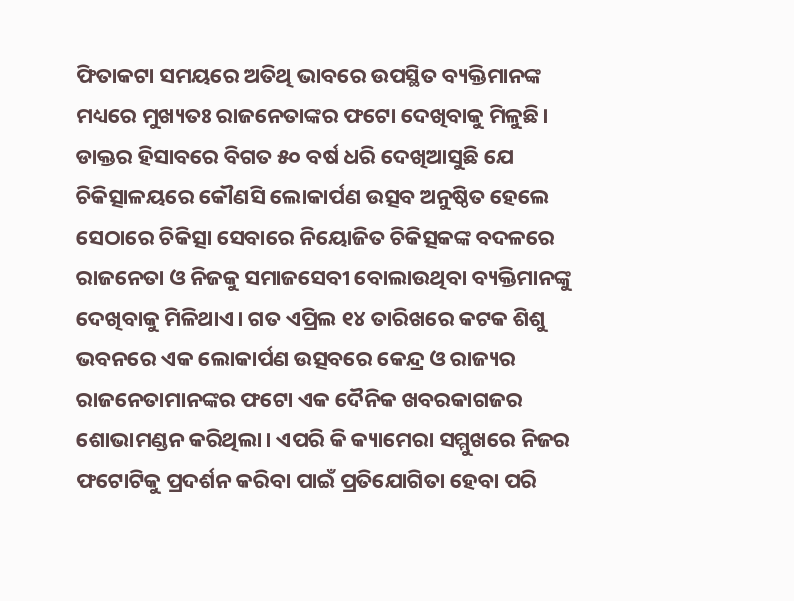ଫିତାକଟା ସମୟରେ ଅତିଥି ଭାବରେ ଉପସ୍ଥିତ ବ୍ୟକ୍ତିମାନଙ୍କ ମଧ୍ୟରେ ମୁଖ୍ୟତଃ ରାଜନେତାଙ୍କର ଫଟୋ ଦେଖିବାକୁ ମିଳୁଛି। ଡାକ୍ତର ହିସାବରେ ବିଗତ ୫୦ ବର୍ଷ ଧରି ଦେଖିଆସୁଛି ଯେ ଚିକିତ୍ସାଳୟରେ କୌଣସି ଲୋକାର୍ପଣ ଉତ୍ସବ ଅନୁଷ୍ଠିତ ହେଲେ ସେଠାରେ ଚିକିତ୍ସା ସେବାରେ ନିୟୋଜିତ ଚିକିତ୍ସକଙ୍କ ବଦଳରେ ରାଜନେତା ଓ ନିଜକୁ ସମାଜସେବୀ ବୋଲାଉଥିବା ବ୍ୟକ୍ତିମାନଙ୍କୁ ଦେଖିବାକୁ ମିଳିଥାଏ। ଗତ ଏପ୍ରିଲ ୧୪ ତାରିଖରେ କଟକ ଶିଶୁ ଭବନରେ ଏକ ଲୋକାର୍ପଣ ଉତ୍ସବରେ କେନ୍ଦ୍ର ଓ ରାଜ୍ୟର ରାଜନେତାମାନଙ୍କର ଫଟୋ ଏକ ଦୈନିକ ଖବରକାଗଜର ଶୋଭାମଣ୍ଡନ କରିଥିଲା। ଏପରି କି କ୍ୟାମେରା ସମ୍ମୁଖରେ ନିଜର ଫଟୋଟିକୁ ପ୍ରଦର୍ଶନ କରିବା ପାଇଁ ପ୍ରତିଯୋଗିତା ହେବା ପରି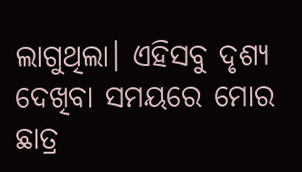ଲାଗୁଥିଲା। ଏହିସବୁ ଦୃଶ୍ୟ ଦେଖିବା ସମୟରେ ମୋର ଛାତ୍ର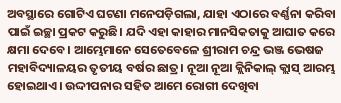ଅବସ୍ଥାରେ ଗୋଟିଏ ଘଟଣା ମନେପଡ଼ିଗଲା, ଯାହା ଏଠାରେ ବର୍ଣ୍ଣନା କରିବା ପାଇଁ ଇଚ୍ଛା ପ୍ରକଟ କରୁଛି। ଯଦି ଏହା କାହାର ମାନସିକତାକୁ ଆଘାତ କରେ କ୍ଷମା ଦେବେ। ଆମ୍ଭେମାନେ ସେତେବେଳେ ଶ୍ରୀରାମ ଚନ୍ଦ୍ର ଭଞ୍ଜ ଭେଷଜ ମହାବିଦ୍ୟାଳୟର ତୃତୀୟ ବର୍ଷର ଛାତ୍ର। ନୂଆ ନୂଆ କ୍ଲିନିକାଲ୍ କ୍ଲାସ୍ ଆରମ୍ଭ ହୋଇଥାଏ। ଉଦ୍ଦୀପନାର ସହିତ ଆମେ ରୋଗୀ ଦେଖିବା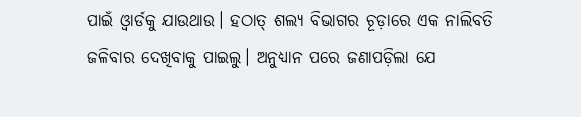ପାଇଁ ଓ୍ବାର୍ଡକୁ ଯାଉଥାଉ। ହଠାତ୍ ଶଲ୍ୟ ବିଭାଗର ଚୂଡ଼ାରେ ଏକ ନାଲିବତି ଜଳିବାର ଦେଖିବାକୁ ପାଇଲୁ। ଅନୁଧ୍ୟାନ ପରେ ଜଣାପଡ଼ିଲା ଯେ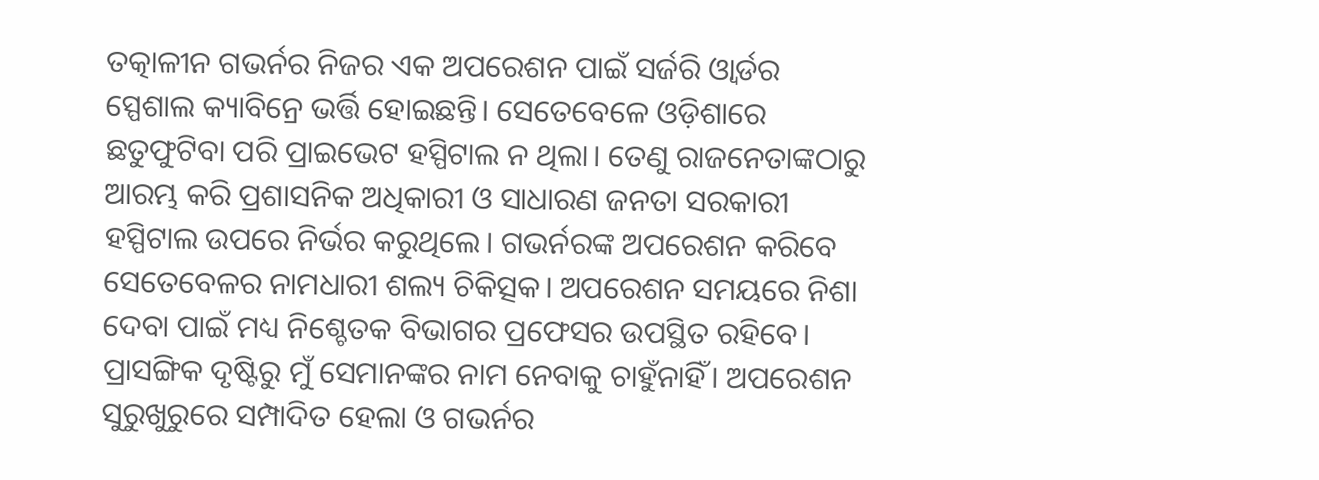ତତ୍କାଳୀନ ଗଭର୍ନର ନିଜର ଏକ ଅପରେଶନ ପାଇଁ ସର୍ଜରି ଓ୍ବାର୍ଡର ସ୍ପେଶାଲ କ୍ୟାବିନ୍ରେ ଭର୍ତ୍ତି ହୋଇଛନ୍ତି। ସେତେବେଳେ ଓଡ଼ିଶାରେ ଛତୁଫୁଟିବା ପରି ପ୍ରାଇଭେଟ ହସ୍ପିଟାଲ ନ ଥିଲା। ତେଣୁ ରାଜନେତାଙ୍କଠାରୁ ଆରମ୍ଭ କରି ପ୍ରଶାସନିକ ଅଧିକାରୀ ଓ ସାଧାରଣ ଜନତା ସରକାରୀ ହସ୍ପିଟାଲ ଉପରେ ନିର୍ଭର କରୁଥିଲେ। ଗଭର୍ନରଙ୍କ ଅପରେଶନ କରିବେ ସେତେବେଳର ନାମଧାରୀ ଶଲ୍ୟ ଚିକିତ୍ସକ। ଅପରେଶନ ସମୟରେ ନିଶା ଦେବା ପାଇଁ ମଧ୍ୟ ନିଶ୍ଚେତକ ବିଭାଗର ପ୍ରଫେସର ଉପସ୍ଥିତ ରହିବେ। ପ୍ରାସଙ୍ଗିକ ଦୃଷ୍ଟିରୁ ମୁଁ ସେମାନଙ୍କର ନାମ ନେବାକୁ ଚାହୁଁନାହିଁ। ଅପରେଶନ ସୁରୁଖୁରୁରେ ସମ୍ପାଦିତ ହେଲା ଓ ଗଭର୍ନର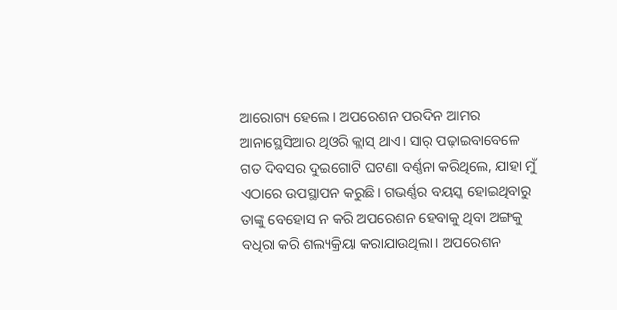ଆରୋଗ୍ୟ ହେଲେ। ଅପରେଶନ ପରଦିନ ଆମର ଆନାସ୍ଥେସିଆର ଥିଓରି କ୍ଲାସ୍ ଥାଏ। ସାର୍ ପଢ଼ାଇବାବେଳେ ଗତ ଦିବସର ଦୁଇଗୋଟି ଘଟଣା ବର୍ଣ୍ଣନା କରିଥିଲେ, ଯାହା ମୁଁ ଏଠାରେ ଉପସ୍ଥାପନ କରୁଛି। ଗଭର୍ଣ୍ଣର ବୟସ୍କ ହୋଇଥିବାରୁ ତାଙ୍କୁ ବେହୋସ ନ କରି ଅପରେଶନ ହେବାକୁ ଥିବା ଅଙ୍ଗକୁ ବଧିରା କରି ଶଲ୍ୟକ୍ରିୟା କରାଯାଉଥିଲା। ଅପରେଶନ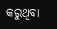କରୁଥିବା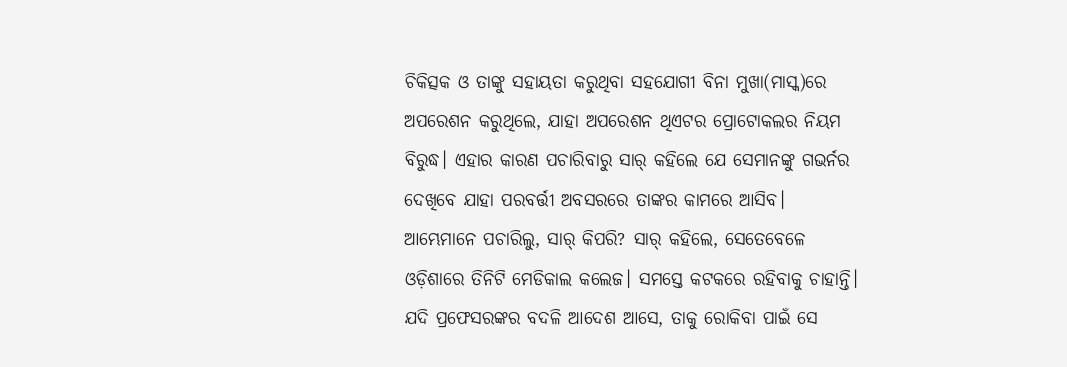ଚିକିତ୍ସକ ଓ ତାଙ୍କୁ ସହାୟତା କରୁଥିବା ସହଯୋଗୀ ବିନା ମୁଖା(ମାସ୍କ)ରେ ଅପରେଶନ କରୁଥିଲେ, ଯାହା ଅପରେଶନ ଥିଏଟର ପ୍ରୋଟୋକଲର ନିୟମ ବିରୁଦ୍ଧ। ଏହାର କାରଣ ପଚାରିବାରୁ ସାର୍ କହିଲେ ଯେ ସେମାନଙ୍କୁ ଗଭର୍ନର ଦେଖିବେ ଯାହା ପରବର୍ତ୍ତୀ ଅବସରରେ ତାଙ୍କର କାମରେ ଆସିବ। ଆମ୍ଭେମାନେ ପଚାରିଲୁ, ସାର୍ କିପରି? ସାର୍ କହିଲେ, ସେତେବେଳେ ଓଡ଼ିଶାରେ ତିନିଟି ମେଡିକାଲ କଲେଜ। ସମସ୍ତେ କଟକରେ ରହିବାକୁ ଚାହାନ୍ତି। ଯଦି ପ୍ରଫେସରଙ୍କର ବଦଳି ଆଦେଶ ଆସେ, ତାକୁ ରୋକିବା ପାଇଁ ସେ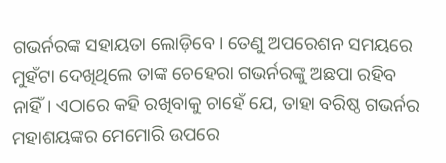ଗଭର୍ନରଙ୍କ ସହାୟତା ଲୋଡ଼ିବେ। ତେଣୁ ଅପରେଶନ ସମୟରେ ମୁହଁଟା ଦେଖିଥିଲେ ତାଙ୍କ ଚେହେରା ଗଭର୍ନରଙ୍କୁ ଅଛପା ରହିବ ନାହିଁ। ଏଠାରେ କହି ରଖିବାକୁ ଚାହେଁ ଯେ, ତାହା ବରିଷ୍ଠ ଗଭର୍ନର ମହାଶୟଙ୍କର ମେମୋରି ଉପରେ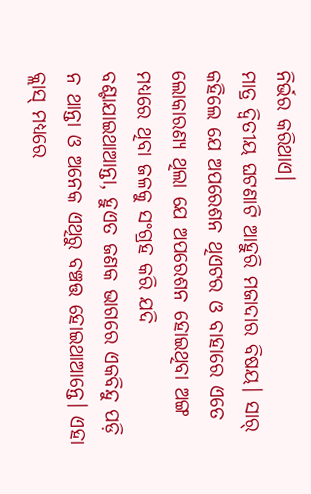ନିର୍ଭର କରିଥାଏ।
ମାତ୍ର ଦ୍ୱିତୀୟ ଘଟଣାଟି ଆହୁରି ମଜାଦାର ବିଷୟ। ସାର୍ କହିଲେ ଯେ ଅପରେଶନ ଥିଏଟର ଓ ବାହାରେ ଏତେ ଲୋକାରଣ୍ୟ ଥିଲା ଯେ ଅପରେଶନ ହୋଇଥିବା ଅଙ୍ଗ ମଧ୍ୟରେ ଥିବା ଜଳକୁ ସଂଗ୍ରହ କରି ଯଦି ବଣ୍ଟାଯାଇଥାଆନ୍ତା, ହୁଏତ ଜଣକ ଭାଗରେ ଏକବିନ୍ଦୁ ପଡ଼ି ନ ଥାନ୍ତା ଓ ଅନେକ ଏଥିରୁ ବଞ୍ଚତ୍ତ ହୋଇଥାଆନ୍ତେ। ଏହା କ୍ଲାସ୍ ମଧ୍ୟରେ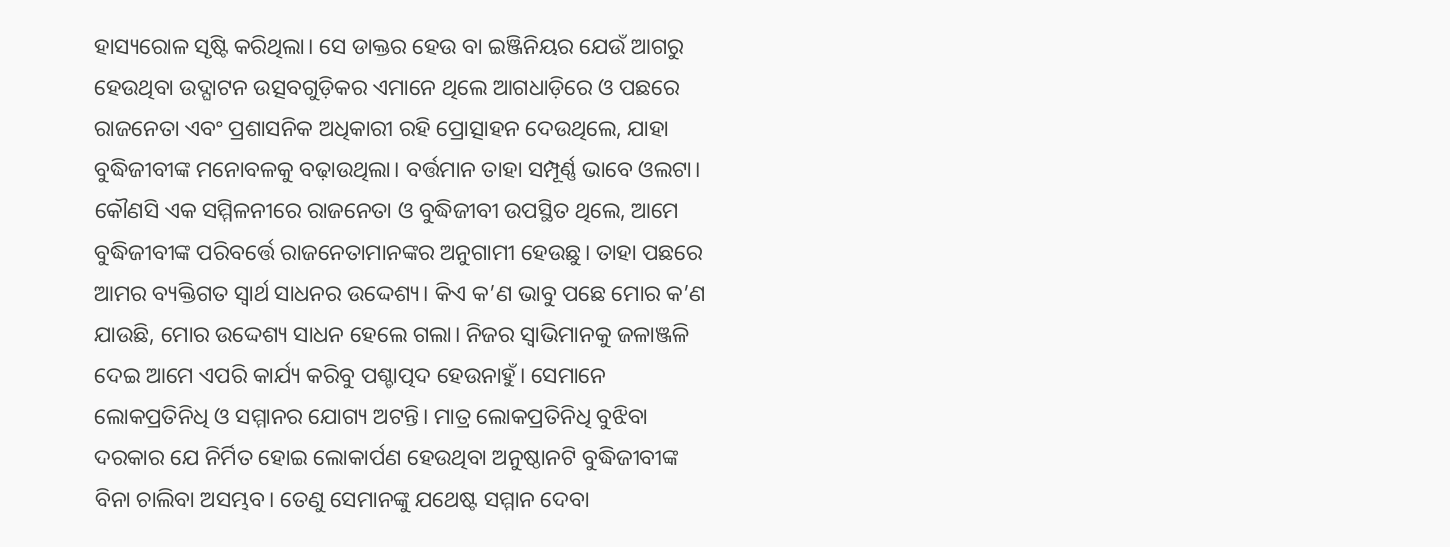ହାସ୍ୟରୋଳ ସୃଷ୍ଟି କରିଥିଲା। ସେ ଡାକ୍ତର ହେଉ ବା ଇଞ୍ଜିନିୟର ଯେଉଁ ଆଗରୁ ହେଉଥିବା ଉଦ୍ଘାଟନ ଉତ୍ସବଗୁଡ଼ିକର ଏମାନେ ଥିଲେ ଆଗଧାଡ଼ିରେ ଓ ପଛରେ ରାଜନେତା ଏବଂ ପ୍ରଶାସନିକ ଅଧିକାରୀ ରହି ପ୍ରୋତ୍ସାହନ ଦେଉଥିଲେ, ଯାହା ବୁଦ୍ଧିଜୀବୀଙ୍କ ମନୋବଳକୁ ବଢ଼ାଉଥିଲା। ବର୍ତ୍ତମାନ ତାହା ସମ୍ପୂର୍ଣ୍ଣ ଭାବେ ଓଲଟା। କୌଣସି ଏକ ସମ୍ମିଳନୀରେ ରାଜନେତା ଓ ବୁଦ୍ଧିଜୀବୀ ଉପସ୍ଥିତ ଥିଲେ, ଆମେ ବୁଦ୍ଧିଜୀବୀଙ୍କ ପରିବର୍ତ୍ତେ ରାଜନେତାମାନଙ୍କର ଅନୁଗାମୀ ହେଉଛୁ। ତାହା ପଛରେ ଆମର ବ୍ୟକ୍ତିଗତ ସ୍ବାର୍ଥ ସାଧନର ଉଦ୍ଦେଶ୍ୟ। କିଏ କ’ଣ ଭାବୁ ପଛେ ମୋର କ’ଣ ଯାଉଛି, ମୋର ଉଦ୍ଦେଶ୍ୟ ସାଧନ ହେଲେ ଗଲା। ନିଜର ସ୍ବାଭିମାନକୁ ଜଳାଞ୍ଜଳି ଦେଇ ଆମେ ଏପରି କାର୍ଯ୍ୟ କରିବୁ ପଶ୍ଚାତ୍ପଦ ହେଉନାହୁଁ। ସେମାନେ ଲୋକପ୍ରତିନିଧି ଓ ସମ୍ମାନର ଯୋଗ୍ୟ ଅଟନ୍ତି। ମାତ୍ର ଲୋକପ୍ରତିନିଧି ବୁଝିବା ଦରକାର ଯେ ନିର୍ମିତ ହୋଇ ଲୋକାର୍ପଣ ହେଉଥିବା ଅନୁଷ୍ଠାନଟି ବୁଦ୍ଧିଜୀବୀଙ୍କ ବିନା ଚାଲିବା ଅସମ୍ଭବ। ତେଣୁ ସେମାନଙ୍କୁ ଯଥେଷ୍ଟ ସମ୍ମାନ ଦେବା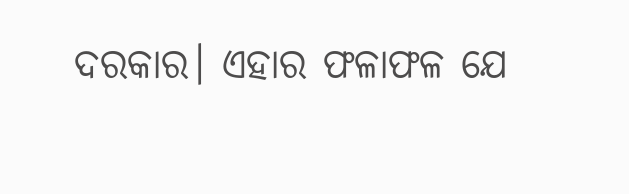ଦରକାର। ଏହାର ଫଳାଫଳ ଯେ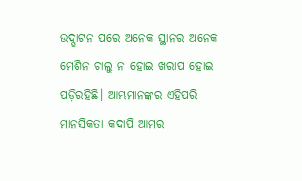ଉଦ୍ଘାଟନ ପରେ ଅନେକ ସ୍ଥାନର ଅନେକ ମେଶିନ ଚାଲୁ ନ ହୋଇ ଖରାପ ହୋଇ ପଡ଼ିରହିଛି। ଆମ୍ଭମାନଙ୍କର ଏହିପରି ମାନସିକତା କଦାପି ଆମର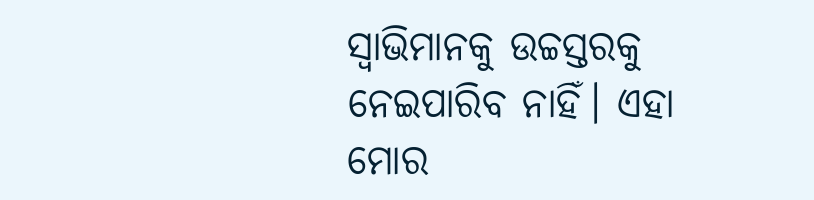ସ୍ବାଭିମାନକୁ ଉଚ୍ଚସ୍ତରକୁ ନେଇପାରିବ ନାହିଁ। ଏହା ମୋର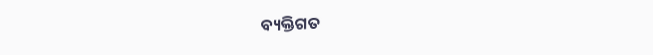ବ୍ୟକ୍ତିଗତ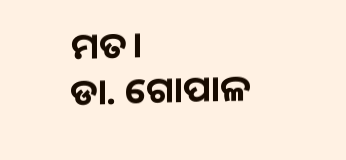ମତ।
ଡା. ଗୋପାଳ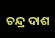ଚନ୍ଦ୍ର ଦାଶ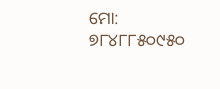ମୋ: ୭୮୪୮୮୫୦୯୫୦